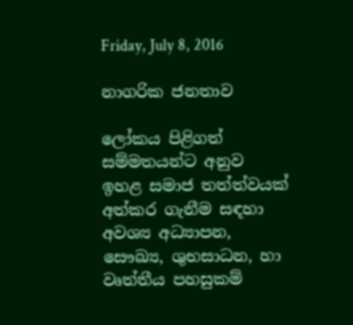Friday, July 8, 2016

නාගරික ජනතාව

ලෝකය පිළිගත් සම්මතයන්ට අනුව ඉහළ සමාජ තත්ත්වයක් අත්කර ගැනීම සඳහා අවශ්‍ය අධ්‍යාපන, සෞඛ්‍ය, ශුභසාධන, හා වෘත්තීය පහසුකම්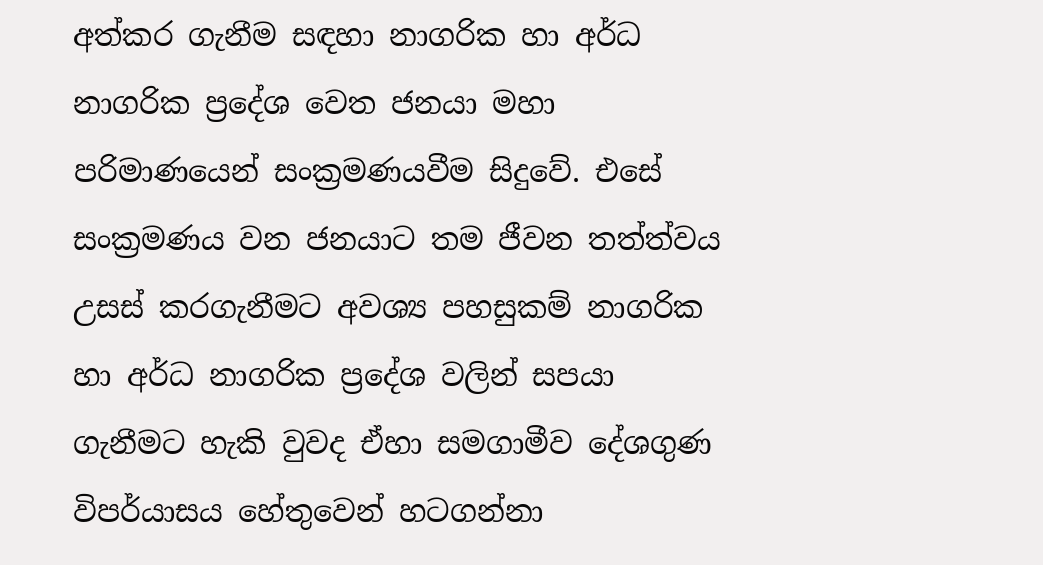අත්කර ගැනීම සඳහා නාගරික හා අර්ධ නාගරික ප්‍රදේශ වෙත ජනයා මහා පරිමාණයෙන් සංක්‍රමණයවීම සිදුවේ. එසේ සංක්‍රමණය වන ජනයාට තම ජීවන තත්ත්වය උසස් කරගැනීමට අවශ්‍ය පහසුකම් නාගරික හා අර්ධ නාගරික ප්‍රදේශ වලින් සපයා ගැනීමට හැකි වුවද ඒහා සමගාමීව දේශගුණ විපර්යාසය හේතුවෙන් හටගන්නා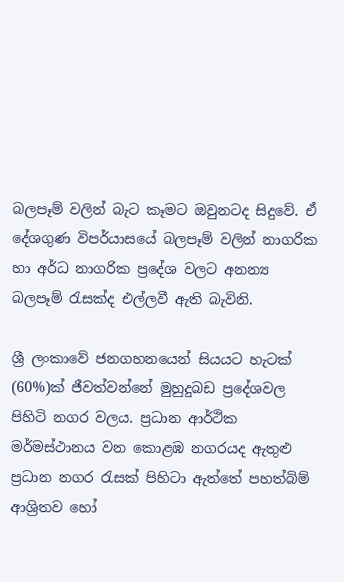බලපෑම් වලින් බැට කෑමට ඔවුනටද සිදුවේ. ඒ දේශගුණ විපර්යාසයේ බලපෑම් වලින් නාගරික හා අර්ධ නාගරික ප්‍රදේශ වලට අනන්‍ය බලපෑම් රැසක්ද එල්ලවී ඇති බැවිනි.

ශ්‍රී ලංකාවේ ජනගහනයෙන් සියයට හැටක් (60%)ක් ජීවත්වන්නේ මුහුදුබඩ ප්‍රදේශවල පිහිටි නගර වලය. ප්‍රධාන ආර්ථික මර්මස්ථානය වන කොළඹ නගරයද ඇතුළු ප්‍රධාන නගර රැසක් පිහිටා ඇත්තේ පහත්බිම් ආශ්‍රිතව හෝ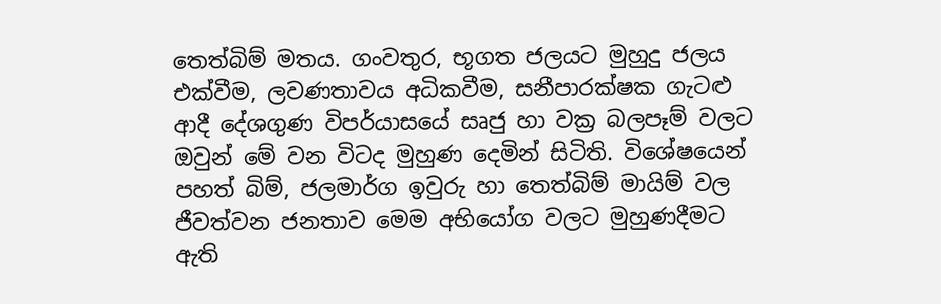තෙත්බිම් මතය. ගංවතුර, භූගත ජලයට මුහුදු ජලය එක්වීම, ලවණතාවය අධිකවීම, සනීපාරක්ෂක ගැටළු ආදී දේශගුණ විපර්යාසයේ සෘජු හා වක්‍ර බලපෑම් වලට ඔවුන් මේ වන විටද මුහුණ දෙමින් සිටිති. විශේෂයෙන් පහත් බිම්, ජලමාර්ග ඉවුරු හා තෙත්බිම් මායිම් වල ජීවත්වන ජනතාව මෙම අභියෝග වලට මුහුණදීමට ඇති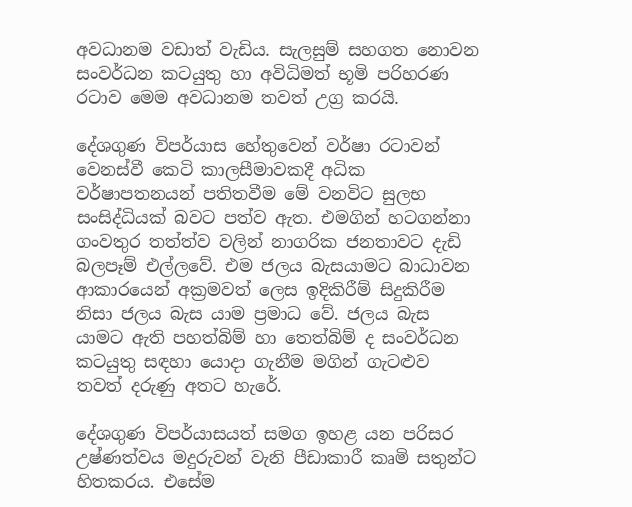අවධානම වඩාත් වැඩිය. සැලසුම් සහගත නොවන සංවර්ධන කටයුතු හා අවිධිමත් භූමි පරිහරණ රටාව මෙම අවධානම තවත් උග්‍ර කරයි.

දේශගුණ විපර්යාස හේතුවෙන් වර්ෂා රටාවන් වෙනස්වී කෙටි කාලසීමාවකදී අධික වර්ෂාපතනයන් පතිතවීම මේ වනවිට සුලභ සංසිද්ධියක් බවට පත්ව ඇත. එමගින් හටගන්නා ගංවතුර තත්ත්ව වලින් නාගරික ජනතාවට දැඩි බලපෑම් එල්ලවේ. එම ජලය බැසයාමට බාධාවන ආකාරයෙන් අක්‍රමවත් ලෙස ඉදිකිරීම් සිදුකිරීම නිසා ජලය බැස යාම ප්‍රමාධ වේ. ජලය බැස යාමට ඇති පහත්බිම් හා තෙත්බිම් ද සංවර්ධන කටයුතු සඳහා යොදා ගැනීම මගින් ගැටළුව තවත් දරුණු අතට හැරේ.

දේශගුණ විපර්යාසයත් සමග ඉහළ යන පරිසර උෂ්ණත්වය මදුරුවන් වැනි පීඩාකාරී කෘමි සතුන්ට හිතකරය. එසේම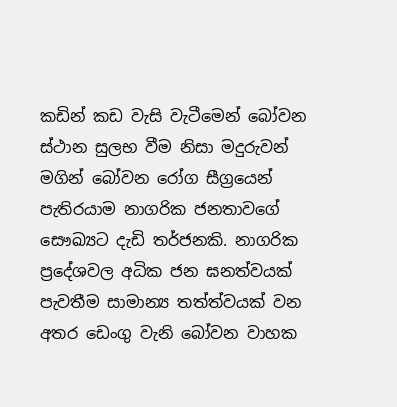කඩින් කඩ වැසි වැටීමෙන් බෝවන ස්ථාන සුලභ වීම නිසා මදුරුවන් මගින් බෝවන රෝග සීග්‍රයෙන් පැතිරයාම නාගරික ජනතාවගේ සෞඛ්‍යට දැඩි තර්ජනකි. නාගරික ප්‍රදේශවල අධික ජන ඝනත්වයක් පැවතීම සාමාන්‍ය තත්ත්වයක් වන අතර ඩෙංගු වැනි බෝවන වාහක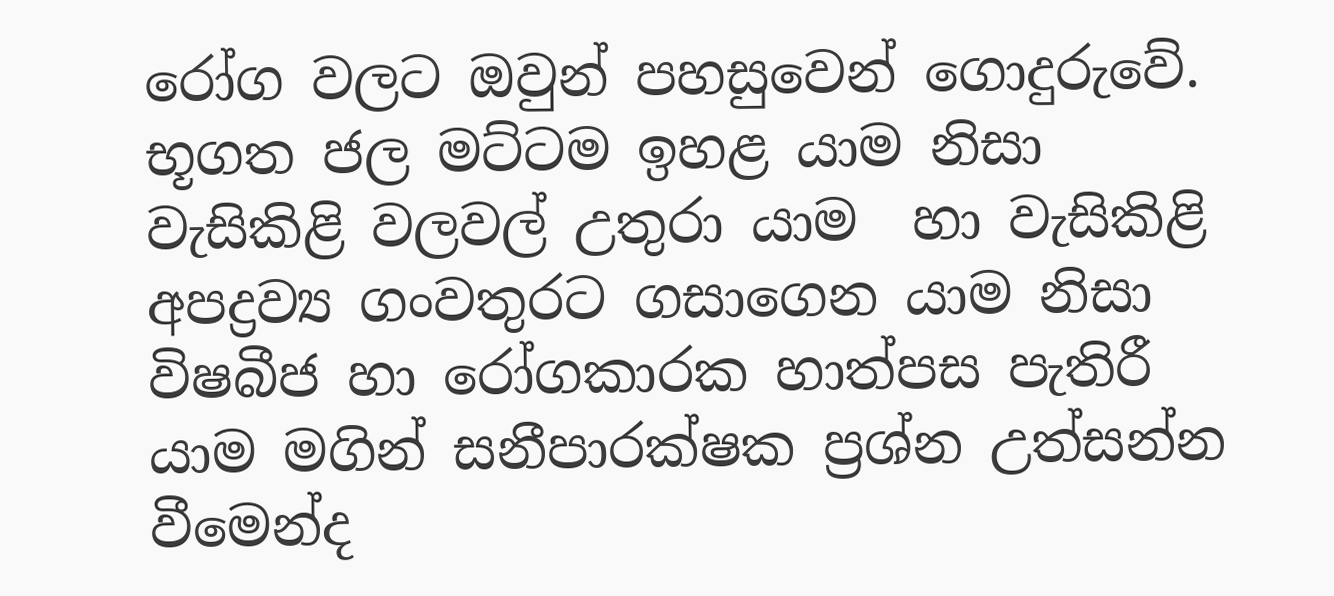රෝග වලට ඔවුන් පහසුවෙන් ගොදුරුවේ. භූගත ජල මට්ටම ඉහළ යාම නිසා වැසිකිළි වලවල් උතුරා යාම  හා වැසිකිළි අපද්‍රව්‍ය ගංවතුරට ගසාගෙන යාම නිසා විෂබීජ හා රෝගකාරක හාත්පස පැතිරී යාම මගින් සනීපාරක්ෂක ප්‍රශ්න උත්සන්න වීමෙන්ද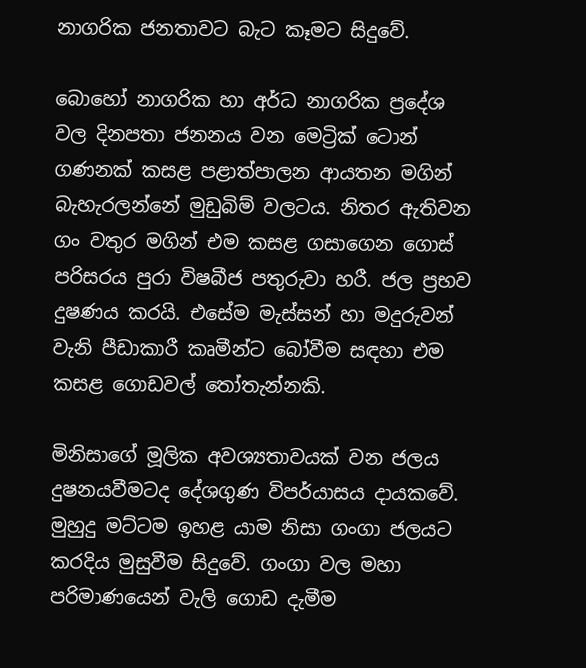නාගරික ජනතාවට බැට කෑමට සිදුවේ.

බොහෝ නාගරික හා අර්ධ නාගරික ප්‍රදේශ වල දිනපතා ජනනය වන මෙට්‍රික් ටොන් ගණනක් කසළ පළාත්පාලන ආයතන මගින් බැහැරලන්නේ මුඩුබිම් වලටය. නිතර ඇතිවන ගං වතුර මගින් එම කසළ ගසාගෙන ගොස් පරිසරය පුරා විෂබීජ පතුරුවා හරී. ජල ප්‍රභව දුෂණය කරයි. එසේම මැස්සන් හා මදුරුවන් වැනි පීඩාකාරී කෘමීන්ට බෝවීම සඳහා එම කසළ ගොඩවල් තෝතැන්නකි.

මිනිසාගේ මූලික අවශ්‍යතාවයක් වන ජලය දුෂනයවීමටද දේශගුණ විපර්යාසය දායකවේ. මුහුදු මට්ටම ඉහළ යාම නිසා ගංගා ජලයට කරදිය මුසුවීම සිදුවේ. ගංගා වල මහා පරිමාණයෙන් වැලි ගොඩ දැමීම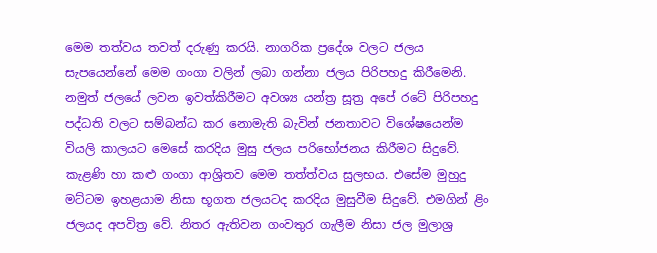මෙම තත්වය තවත් දරුණු කරයි. නාගරික ප්‍රදේශ වලට ජලය සැපයෙන්නේ මෙම ගංගා වලින් ලබා ගන්නා ජලය පිරිපහදු කිරීමෙනි. නමුත් ජලයේ ලවන ඉවත්කිරීමට අවශ්‍ය යන්ත්‍ර සූත්‍ර අපේ රටේ පිරිපහදු පද්ධති වලට සම්බන්ධ කර නොමැති බැවින් ජනතාවට විශේෂයෙන්ම වියලි කාලයට මෙසේ කරදිය මුසු ජලය පරිභෝජනය කිරීමට සිදුවේ. කැළණි හා කළු ගංගා ආශ්‍රිතව මෙම තත්ත්වය සුලභය. එසේම මුහුදු මට්ටම ඉහළයාම නිසා භූගත ජලයටද කරදිය මුසුවීම සිදුවේ. එමගින් ළිං ජලයද අපවිත්‍ර වේ. නිතර ඇතිවන ගංවතුර ගැලීම නිසා ජල මුලාශ්‍ර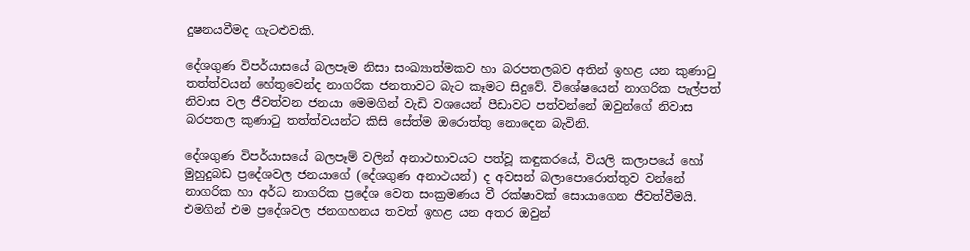දුෂනයවීමද ගැටළුවකි.

දේශගුණ විපර්යාසයේ බලපෑම නිසා සංඛ්‍යාත්මකව හා බරපතලබව අතින් ඉහළ යන කුණාටු තත්ත්වයන් හේතුවෙන්ද නාගරික ජනතාවට බැට කෑමට සිදුවේ. විශේෂයෙන් නාගරික පැල්පත් නිවාස වල ජීවත්වන ජනයා මෙමගින් වැඩි වශයෙන් පීඩාවට පත්වන්නේ ඔවුන්ගේ නිවාස බරපතල කුණාටු තත්ත්වයන්ට කිසි සේත්ම ඔරොත්තු නොදෙන බැවිනි.

දේශගුණ විපර්යාසයේ බලපෑම් වලින් අනාථභාවයට පත්වූ කඳුකරයේ, වියලි කලාපයේ හෝ මුහුදුබඩ ප්‍රදේශවල ජනයාගේ (දේශගුණ අනාථයන්) ද අවසන් බලාපොරොත්තුව වන්නේ නාගරික හා අර්ධ නාගරික ප්‍රදේශ වෙත සංක්‍රමණය වී රක්ෂාවක් සොයාගෙන ජීවත්වීමයි. එමගින් එම ප්‍රදේශවල ජනගහනය තවත් ඉහළ යන අතර ඔවුන්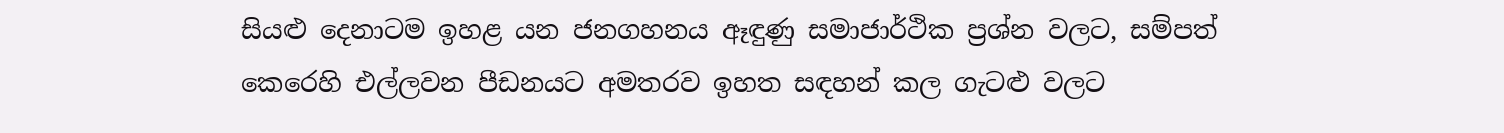සියළු දෙනාටම ඉහළ යන ජනගහනය ඈඳුණු සමාජාර්ථික ප්‍රශ්න වලට, සම්පත් කෙරෙහි එල්ලවන පීඩනයට අමතරව ඉහත සඳහන් කල ගැටළු වලට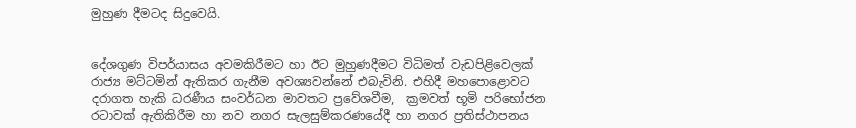මුහුණ දීමටද සිදුවෙයි.


දේශගුණ විපර්යාසය අවමකිරීමට හා ඊට මුහුණදීමට විධිමත් වැඩපිළිවෙලක් රාජ්‍ය මට්ටමින් ඇතිකර ගැනීම අවශ්‍යවන්නේ එබැවිනි. එහිදී මහපොළොවට දරාගත හැකි ධරණීය සංවර්ධන මාවතට ප්‍රවේශවීම,  ක්‍රමවත් භූමි පරිභෝජන රටාවක් ඇතිකිරීම හා නව නගර සැලසුම්කරණයේදී හා නගර ප්‍රතිස්ථාපනය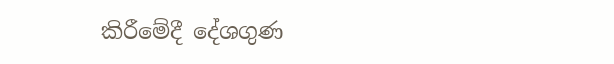කිරීමේදී දේශගුණ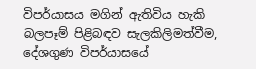විපර්යාසය මගින් ඇතිවිය හැකි බලපෑම් පිළිබඳව සැලකිලිමත්වීම, දේශගුණ විපර්යාසයේ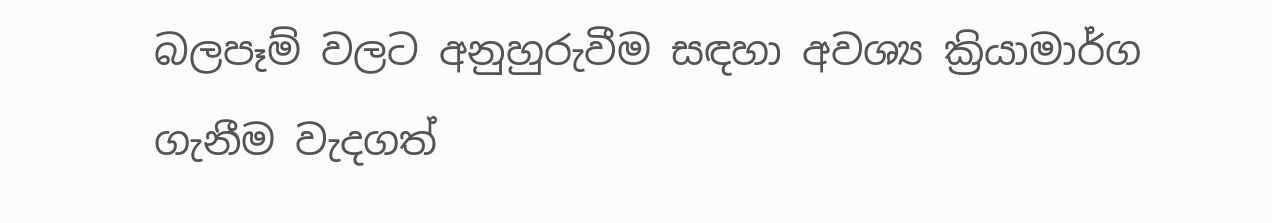බලපෑම් වලට අනුහුරුවීම සඳහා අවශ්‍ය ක්‍රියාමාර්ග ගැනීම වැදගත්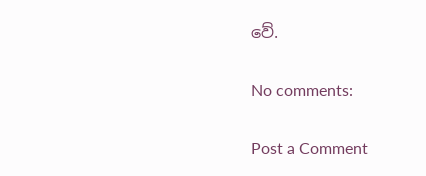වේ.

No comments:

Post a Comment